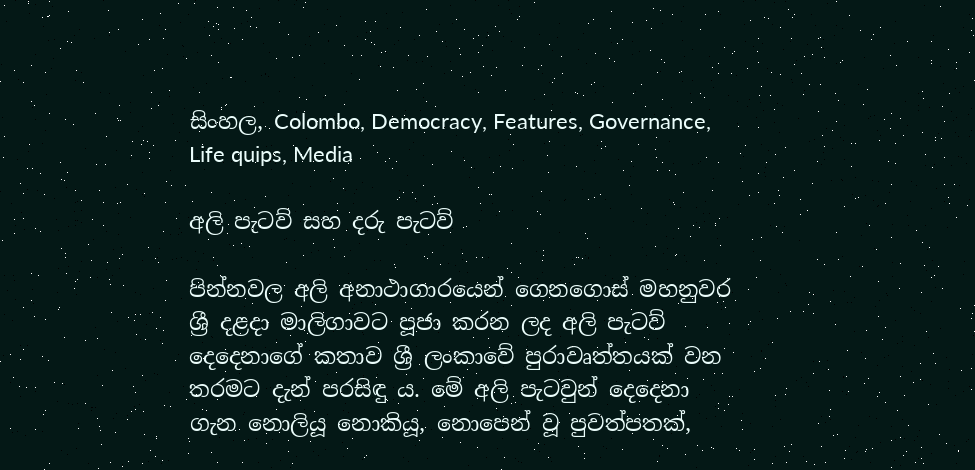සිංහල, Colombo, Democracy, Features, Governance, Life quips, Media

අලි පැටව් සහ දරු පැටව්

පින්නවල අලි අනාථාගාරයෙන් ගෙනගොස් මහනුවර ශ්‍රී දළදා මාලිගාවට පූජා කරන ලද අලි පැටව් දෙදෙනාගේ කතාව ශ්‍රී ලංකාවේ පුරාවෘත්තයක් වන තරමට දැන් පරසිඳු ය. මේ අලි පැටවුන් දෙදෙනා ගැන නොලියූ නොකියූ, නොපෙන් වූ පුවත්පතක්,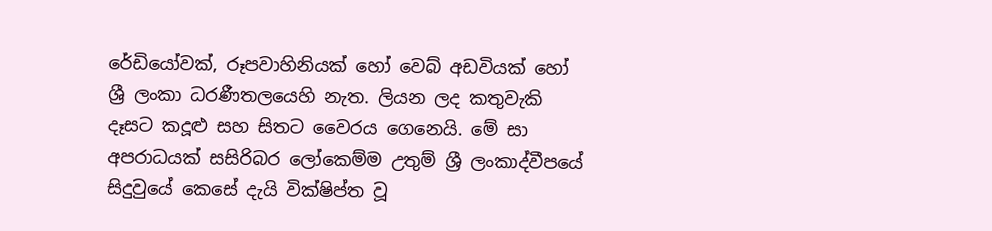රේඩියෝවක්, රූපවාහිනියක් හෝ වෙබ් අඩවියක් හෝ ශ්‍රී ලංකා ධරණීතලයෙහි නැත. ලියන ලද කතුවැකි දෑසට කදූළු සහ සිතට වෛරය ගෙනෙයි. මේ සා අපරාධයක් සසිරිබර ලෝකෙම්ම උතුම් ශ්‍රී ලංකාද්වීපයේ සිදුවුයේ කෙසේ දැයි වික්ෂිප්ත වූ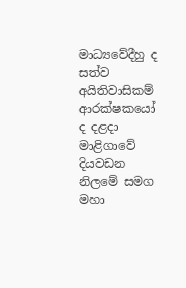මාධ්‍යවේදීහු ද සත්ව අයිතිවාසිකම් ආරක්ෂකයෝ ද දළදා මාළිගාවේ දියවඩන නිලමේ සමග මහා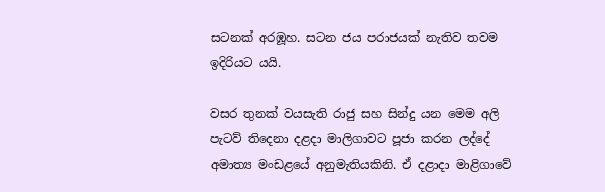සටනක් අරඹූහ. සටන ජය පරාජයක් නැතිව තවම ඉදිරියට යයි.

වසර තුනක් වයසැති රාජු සහ සින්දු යන මෙම අලි පැටව් තිදෙනා දළදා මාලිගාවට පූජා කරන ලද්දේ අමාත්‍ය මංඩළයේ අනුමැතියකිනි. ඒ දළාදා මාළිගාවේ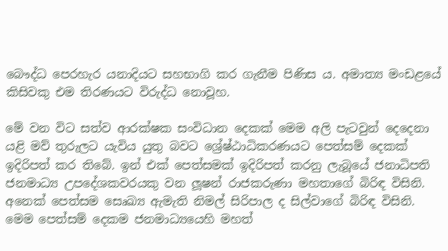බෞද්ධ පෙරහැර යනාදියට සහභාගි කර ගැනීම පිණිස ය. අමාත්‍ය මංඩළයේ කිසිවකු එම තිරණයට විරුද්ධ නොවූහ.

මේ වන විට සත්ව ආරක්ෂක සංවිධාන දෙකක් මෙම අලි පැටවුන් දෙදෙනා යළි මව් තුරුලට යැවිය යුතු බවට ශ්‍රේෂ්ඨාධිකරණයට පෙත්සම් දෙකක් ඉදිරිපත් කර තිබේ. ඉන් එක් පෙත්සමක් ඉදිරිපත් කරනු ලැබූයේ ජනාධිපති ජනමාධ්‍ය උපදේශකවරයකු වන ලූෂන් රාජකරුණා මහතාගේ බිරිඳ විසිනි. අනෙක් පෙත්සම සෙෘඛ්‍ය ඇමැති නිමල් සිරිපාල ද සිල්වාගේ බිරිඳ විසිනි. මෙම පෙත්සම් දෙකම ජනමාධ්‍යයෙහි මහත්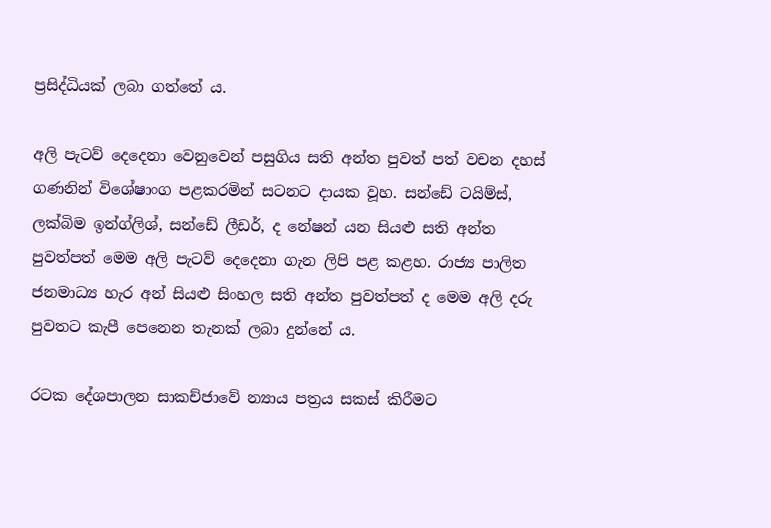ප්‍රසිද්ධියක් ලබා ගත්තේ ය.

අලි පැටව් දෙදෙනා වෙනුවෙන් පසුගිය සති අන්ත පුවත් පත් වචන දහස් ගණනින් විශේෂාංග පළකරමින් සටනට දායක වූහ. සන්ඩේ ටයිම්ස්, ලක්බිම ඉන්ග්ලිශ්, සන්ඩේ ලීඩර්, ද නේෂන් යන සියළු සති අන්ත පුවත්පත් මෙම අලි පැටව් දෙදෙනා ගැන ලිපි පළ කළහ. රාජ්‍ය පාලිත ජනමාධ්‍ය හැර අන් සියළු සිංහල සති අන්ත පුවත්පත් ද මෙම අලි දරු පුවතට කැපී පෙනෙන තැනක් ලබා දුන්නේ ය.

රටක දේශපාලන සාකච්ජාවේ න්‍යාය පත්‍රය සකස් කිරීමට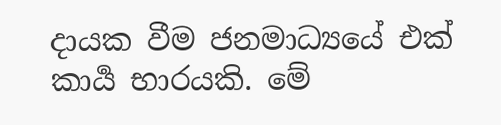දායක වීම ජනමාධ්‍යයේ එක් කාර්‍ය භාරයකි. මේ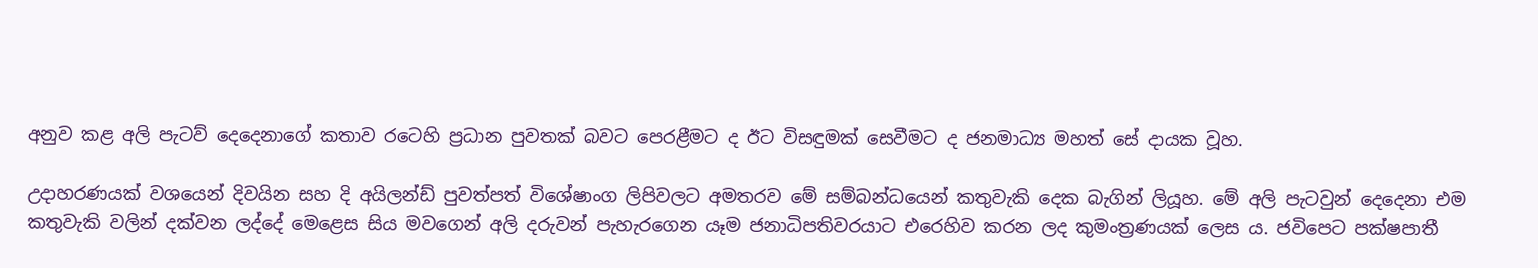අනුව කළ අලි පැටව් දෙදෙනාගේ කතාව රටෙහි ප්‍රධාන පුවතක් බවට පෙරළීමට ද ඊට විසඳුමක් සෙවීමට ද ජනමාධ්‍ය මහත් සේ දායක වූහ.

උදාහරණයක් වශයෙන් දිවයින සහ දි අයිලන්ඩ් පුවත්පත් විශේෂාංග ලිපිවලට අමතරව මේ සම්බන්ධයෙන් කතුවැකි දෙක බැගින් ලියූහ. මේ අලි පැටවුන් දෙදෙනා එම කතුවැකි වලින් දක්වන ලද්දේ මෙළෙස සිය මවගෙන් අලි දරුවන් පැහැරගෙන යෑම ජනාධිපතිවරයාට එරෙහිව කරන ලද කුමංත්‍රණයක් ලෙස ය. ජවිපෙට පක්ෂපාතී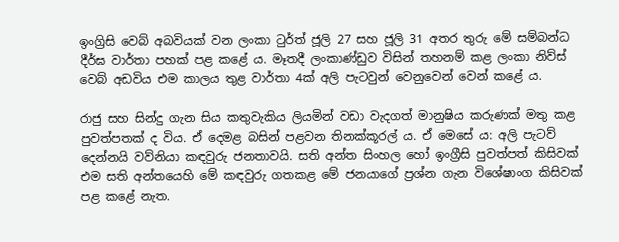ඉංග්‍රිසි වෙබ් අබවියක් වන ලංකා ටුර්ත් ජූලි 27 සහ ජූලි 31 අතර තුරු මේ සම්බන්ධ දීර්ඝ වාර්තා පහක් පළ කළේ ය. මෑතදී ලංකාණ්ඩුව විසින් තහනම් කළ ලංකා නිව්ස් වෙබ් අඩවිය එම කාලය තුළ වාර්තා 4ක් අලි පැටවුන් වෙනුවෙන් වෙන් කළේ ය.

රාජු සහ සින්දු ගැන සිය කතුවැකිය ලියමින් වඩා වැදගත් මානුෂිය කරුණක් මතු කළ පුවත්පතක් ද විය. ඒ දෙමළ බසින් පළවන තිනක්කූරල් ය. ඒ මෙසේ ය: අලි පැටව් දෙන්නයි වව්නියා කඳවුරු ජනතාවයි. සති අන්ත සිංහල හෝ ඉංග්‍රීසි පුවත්පත් කිසිවක් එම සති අන්තයෙහි මේ කඳවුරු ගතකළ මේ ජනයාගේ ප්‍රශ්න ගැන විශේෂාංග කිසිවක් පළ කළේ නැත.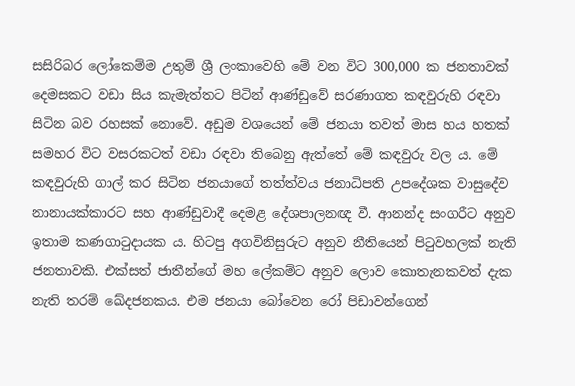සසිරිබර ලෝකෙම්ම උතුම් ශ්‍රී ලංකාවෙහි මේ වන විට 300,000 ක ජනතාවක් දෙමසකට වඩා සිය කැමැත්තට පිටින් ආණ්ඩුවේ සරණාගත කඳවුරුහි රඳවා සිටින බව රහසක් නොවේ. අඩුම වශයෙන් මේ ජනයා තවත් මාස හය හතක් සමහර විට වසරකටත් වඩා රඳවා තිබෙනු ඇත්තේ මේ කඳවුරු වල ය. මේ කඳවුරුහි ගාල් කර සිටින ජනයාගේ තත්ත්වය ජනාධිපති උපදේශක වාසුදේව නානායක්කාරට සහ ආණ්ඩුවාදී දෙමළ දේශපාලනඥ වී. ආනන්ද සංගරීට අනුව ඉතාම කණගාටුදායක ය. හිටපු අගවිනිසුරුට අනුව නීතියෙන් පිටුවහලක් නැති ජනතාවකි. එක්සත් ජාතීන්ගේ මහ ලේකම්ට අනුව ලොව කොතැනකවත් දැක නැති තරම් ඛේදජනකය. එම ජනයා බෝවෙන රෝ පිඩාවන්ගෙන්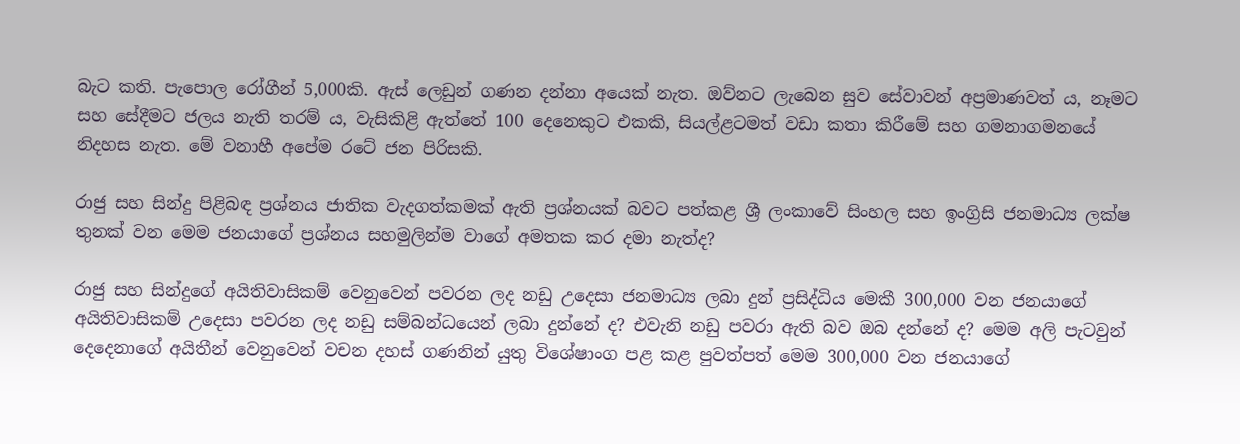බැට කති. පැපොල රෝගීන් 5,000කි. ඇස් ලෙඩුන් ගණන දන්නා අයෙක් නැත. ඔව්නට ලැබෙන සුව සේවාවන් අප්‍රමාණවත් ය, නෑමට සහ සේදීමට ජලය නැති තරම් ය, වැසිකිළි ඇත්තේ 100 දෙනෙකුට එකකි, සියල්ළටමත් වඩා කතා කිරීමේ සහ ගමනාගමනයේ නිදහස නැත. මේ වනාහී අපේම රටේ ජන පිරිසකි.

රාජු සහ සින්දු පිළිබඳ ප්‍රශ්නය ජාතික වැදගත්කමක් ඇති ප්‍රශ්නයක් බවට පත්කළ ශ්‍රී ලංකාවේ සිංහල සහ ඉංග්‍රිසි ජනමාධ්‍ය ලක්ෂ තුනක් වන මෙම ජනයාගේ ප්‍රශ්නය සහමුලින්ම වාගේ අමතක කර දමා නැත්ද?

රාජු සහ සින්දුගේ අයිතිවාසිකම් වෙනුවෙන් පවරන ලද නඩු උදෙසා ජනමාධ්‍ය ලබා දුන් ප්‍රසිද්ධිය මෙකී 300,000 වන ජනයාගේ අයිතිවාසිකම් උදෙසා පවරන ලද නඩු සම්බන්ධයෙන් ලබා දුන්නේ ද? එවැනි නඩු පවරා ඇති බව ඔබ දන්නේ ද? මෙම අලි පැටවුන් දෙදෙනාගේ අයිතීන් වෙනුවෙන් වචන දහස් ගණනින් යුතු විශේෂාංග පළ කළ පුවත්පත් මෙම 300,000 වන ජනයාගේ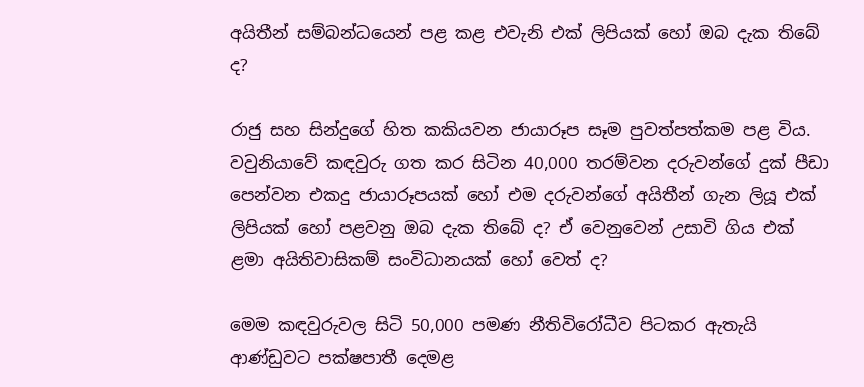අයිතීන් සම්බන්ධයෙන් පළ කළ එවැනි එක් ලිපියක් හෝ ඔබ දැක තිබේ ද?

රාජු සහ සින්දුගේ හිත කකියවන ජායාරූප සෑම පුවත්පත්කම පළ විය. වවුනියාවේ කඳවුරු ගත කර සිටින 40,000 තරම්වන දරුවන්ගේ දුක් පීඩා පෙන්වන එකදු ජායාරූපයක් හෝ එම දරුවන්ගේ අයිතීන් ගැන ලියූ එක් ලිපියක් හෝ පළවනු ඔබ දැක තිබේ ද? ඒ වෙනුවෙන් උසාවි ගිය එක් ළමා අයිතිවාසිකම් සංවිධානයක් හෝ වෙත් ද?

මෙම කඳවුරුවල සිටි 50,000 පමණ නීතිවිරෝධීව පිටකර ඇතැයි ආණ්ඩුවට පක්ෂපාතී දෙමළ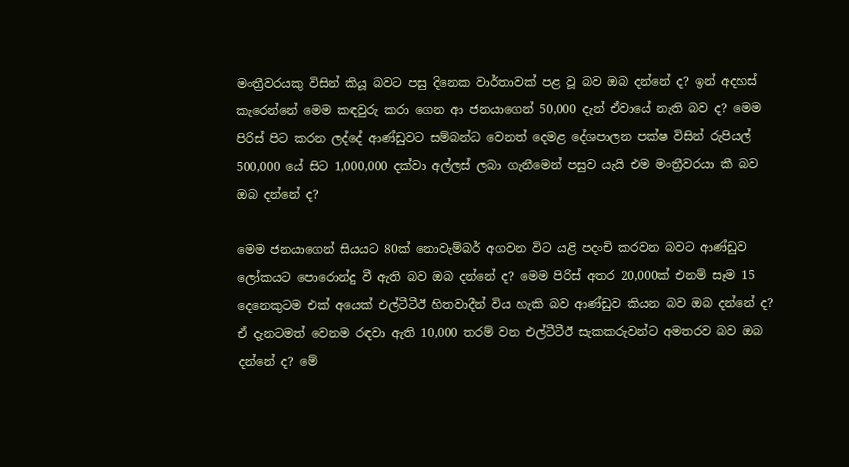මංත්‍රීවරයකු විසින් කියූ බවට පසු දිනෙක වාර්තාවක් පළ වූ බව ඔබ දන්නේ ද? ඉන් අදහස් කැරෙන්නේ මෙම කඳවුරු කරා ගෙන ආ ජනයාගෙන් 50,000 දැන් ඒවායේ නැති බව ද? මෙම පිරිස් පිට කරන ලද්දේ ආණ්ඩුවට සම්බන්ධ වෙනත් දෙමළ දේශපාලන පක්ෂ විසින් රුපියල් 500,000 යේ සිට 1,000,000 දක්වා අල්ලස් ලබා ගැනීමෙන් පසුව යැයි එම මංත්‍රීවරයා කී බව ඔබ දන්නේ ද?

මෙම ජනයාගෙන් සියයට 80ක් නොවැම්බර් අගවන විට යළි පදංචි කරවන බවට ආණ්ඩුව ලෝකයට පොරොන්දු වී ඇති බව ඔබ දන්නේ ද? මෙම පිරිස් අතර 20,000ක් එනම් සෑම 15 දෙනෙකුටම එක් අයෙක් එල්ටීටීඊ හිතවාදීන් විය හැකි බව ආණ්ඩුව කියන බව ඔබ දන්නේ ද? ඒ දැනටමත් වෙනම රඳවා ඇති 10,000 තරම් වන එල්ටීටීඊ සැකකරුවන්ට අමතරව බව ඔබ දන්නේ ද? මේ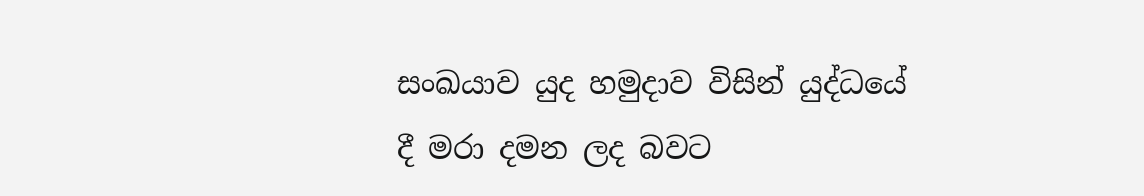සංඛයාව යුද හමුදාව විසින් යුද්ධයේ දී මරා දමන ලද බවට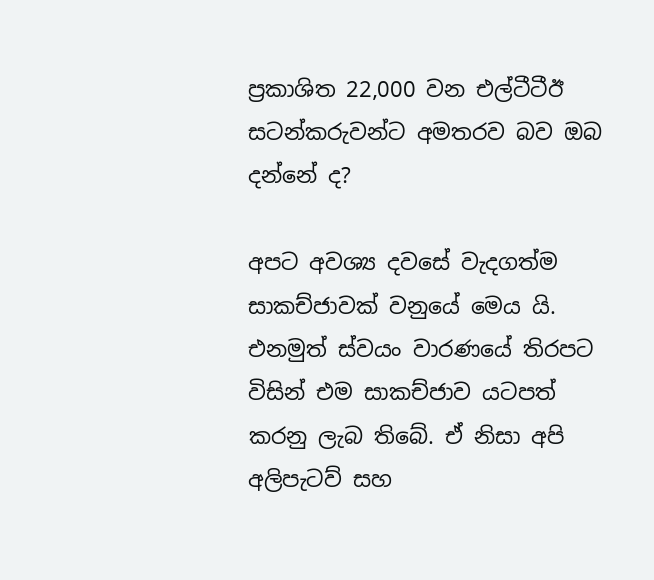ප්‍රකාශිත 22,000 වන එල්ටීටීඊ සටන්කරුවන්ට අමතරව බව ඔබ දන්නේ ද?

අපට අවශ්‍ය දවසේ වැදගත්ම සාකච්ජාවක් වනුයේ මෙය යි. එනමුත් ස්වයං වාරණයේ තිරපට විසින් එම සාකච්ජාව යටපත් කරනු ලැබ තිබේ. ඒ නිසා අපි අලිපැටව් සහ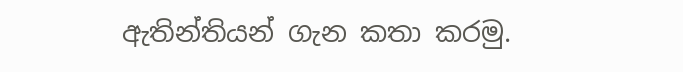ඇතින්තියන් ගැන කතා කරමු.